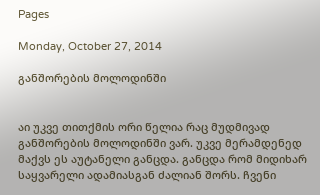Pages

Monday, October 27, 2014

განშორების მოლოდინში


აი უკვე თითქმის ორი წელია რაც მუდმივად განშორების მოლოდინში ვარ. უკვე მერამდენედ მაქვს ეს აუტანელი განცდა. განცდა რომ მიდიხარ საყვარელი ადამიასგან ძალიან შორს. ჩვენი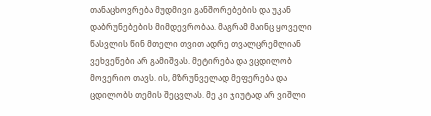თანაცხოვრება მუდმივი განშორებების და უკან დაბრუნებების მიმდევრობაა. მაგრამ მაინც ყოველი წასვლის წინ მთელი თვით ადრე თვალცრემლიან ვეხვეწები არ გამიშვას. მეტირება და ვცდილობ მოვერიო თავს. ის, მზრუნველად მეფერება და ცდილობს თემის შეცვლას. მე კი ჯიუტად არ ვიშლი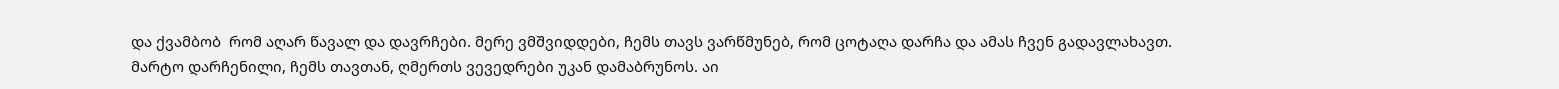და ქვამბობ  რომ აღარ წავალ და დავრჩები. მერე ვმშვიდდები, ჩემს თავს ვარწმუნებ, რომ ცოტაღა დარჩა და ამას ჩვენ გადავლახავთ.
მარტო დარჩენილი, ჩემს თავთან, ღმერთს ვევედრები უკან დამაბრუნოს. აი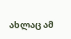ახლაც ამ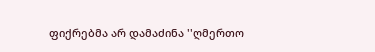ფიქრებმა არ დამაძინა ''ღმერთო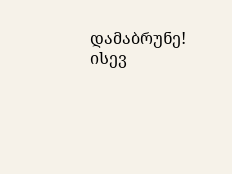დამაბრუნე! ისევ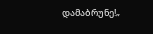დამაბრუნე!„